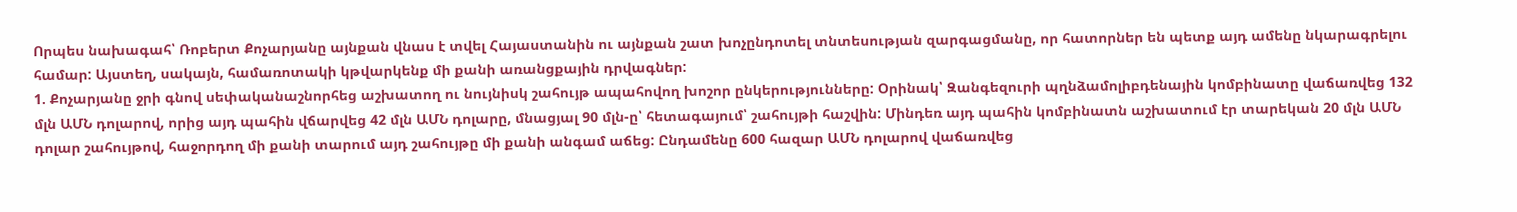Որպես նախագահ՝ Ռոբերտ Քոչարյանը այնքան վնաս է տվել Հայաստանին ու այնքան շատ խոչընդոտել տնտեսության զարգացմանը, որ հատորներ են պետք այդ ամենը նկարագրելու համար: Այստեղ, սակայն, համառոտակի կթվարկենք մի քանի առանցքային դրվագներ:
1. Քոչարյանը ջրի գնով սեփականաշնորհեց աշխատող ու նույնիսկ շահույթ ապահովող խոշոր ընկերությունները: Օրինակ՝ Զանգեզուրի պղնձամոլիբդենային կոմբինատը վաճառվեց 132 մլն ԱՄՆ դոլարով, որից այդ պահին վճարվեց 42 մլն ԱՄՆ դոլարը, մնացյալ 90 մլն-ը՝ հետագայում՝ շահույթի հաշվին: Մինդեռ այդ պահին կոմբինատն աշխատում էր տարեկան 20 մլն ԱՄՆ դոլար շահույթով, հաջորդող մի քանի տարում այդ շահույթը մի քանի անգամ աճեց: Ընդամենը 600 հազար ԱՄՆ դոլարով վաճառվեց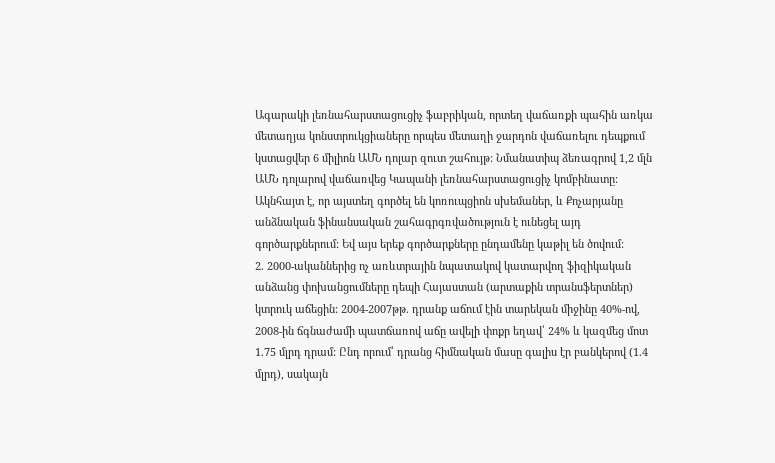Ագարակի լեռնահարստացուցիչ ֆաբրիկան, որտեղ վաճառքի պահին առկա մետաղյա կոնստրուկցիաները որպես մետաղի ջարդոն վաճառելու դեպքում կստացվեր 6 միլիոն ԱՄՆ դոլար զուտ շահույթ: Նմանատիպ ձեռագրով 1,2 մլն ԱՄՆ դոլարով վաճառվեց Կապանի լեռնահարստացուցիչ կոմբինատը: Ակնհայտ է, որ այստեղ գործել են կոռուպցիոն սխեմաներ, և Քոչարյանը անձնական ֆինանսական շահագրգռվածություն է ունեցել այդ գործարքներում: Եվ այս երեք գործարքները ընդամենը կաթիլ են ծովում:
2. 2000-ականներից ոչ առևտրային նպատակով կատարվող ֆիզիկական անձանց փոխանցումները դեպի Հայաստան (արտաքին տրանսֆերտներ) կտրուկ աճեցին: 2004-2007թթ. դրանք աճում էին տարեկան միջինը 40%-ով, 2008-ին ճգնաժամի պատճառով աճը ավելի փոքր եղավ՝ 24% և կազմեց մոտ 1.75 մլրդ դրամ: Ընդ որում՝ դրանց հիմնական մասը գալիս էր բանկերով (1.4 մլրդ), սակայն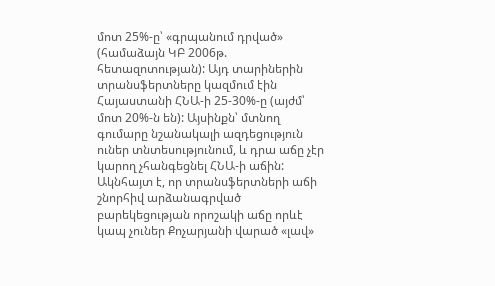մոտ 25%-ը՝ «գրպանում դրված» (համաձայն ԿԲ 2006թ. հետազոտության): Այդ տարիներին տրանսֆերտները կազմում էին Հայաստանի ՀՆԱ-ի 25-30%-ը (այժմ՝ մոտ 20%-ն են): Այսինքն՝ մտնող գումարը նշանակալի ազդեցություն ուներ տնտեսությունում, և դրա աճը չէր կարող չհանգեցնել ՀՆԱ-ի աճին: Ակնհայտ է, որ տրանսֆերտների աճի շնորհիվ արձանագրված բարեկեցության որոշակի աճը որևէ կապ չուներ Քոչարյանի վարած «լավ»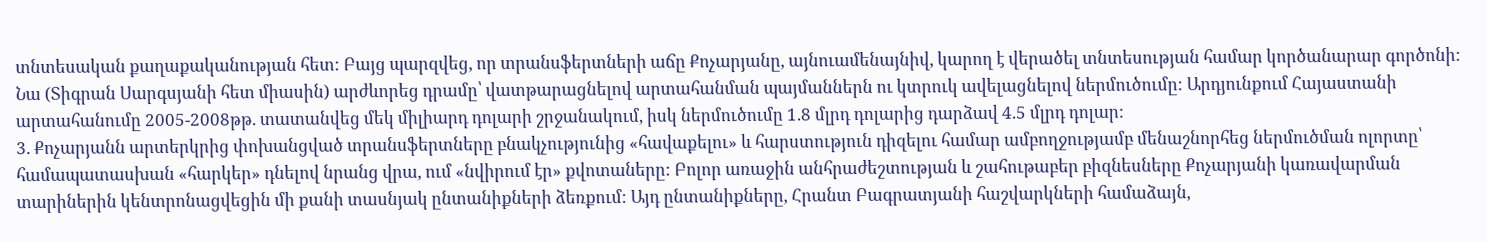տնտեսական քաղաքականության հետ: Բայց պարզվեց, որ տրանսֆերտների աճը Քոչարյանը, այնուամենայնիվ, կարող է վերածել տնտեսության համար կործանարար գործոնի: Նա (Տիգրան Սարգսյանի հետ միասին) արժևորեց դրամը՝ վատթարացնելով արտահանման պայմաններն ու կտրուկ ավելացնելով ներմուծումը: Արդյունքում Հայաստանի արտահանումը 2005-2008թթ. տատանվեց մեկ միլիարդ դոլարի շրջանակում, իսկ ներմուծումը 1.8 մլրդ դոլարից դարձավ 4.5 մլրդ դոլար:
3. Քոչարյանն արտերկրից փոխանցված տրանսֆերտները բնակչությունից «հավաքելու» և հարստություն դիզելու համար ամբողջությամբ մենաշնորհեց ներմուծման ոլորտը՝ համապատասխան «հարկեր» դնելով նրանց վրա, ում «նվիրում էր» քվոտաները: Բոլոր առաջին անհրաժեշտության և շահութաբեր բիզնեսները Քոչարյանի կառավարման տարիներին կենտրոնացվեցին մի քանի տասնյակ ընտանիքների ձեռքում: Այդ ընտանիքները, Հրանտ Բագրատյանի հաշվարկների համաձայն,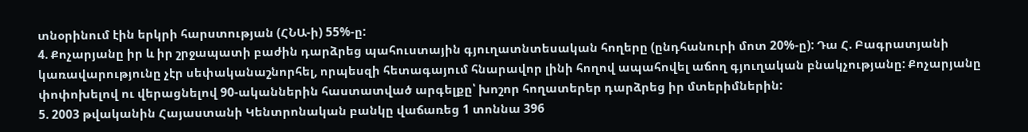տնօրինում էին երկրի հարստության (ՀՆԱ-ի) 55%-ը:
4. Քոչարյանը իր և իր շրջապատի բաժին դարձրեց պահուստային գյուղատնտեսական հողերը (ընդհանուրի մոտ 20%-ը): Դա Հ. Բագրատյանի կառավարությունը չէր սեփականաշնորհել, որպեսզի հետագայում հնարավոր լինի հողով ապահովել աճող գյուղական բնակչությանը: Քոչարյանը փոփոխելով ու վերացնելով 90-ականներին հաստատված արգելքը՝ խոշոր հողատերեր դարձրեց իր մտերիմներին:
5. 2003 թվականին Հայաստանի Կենտրոնական բանկը վաճառեց 1 տոննա 396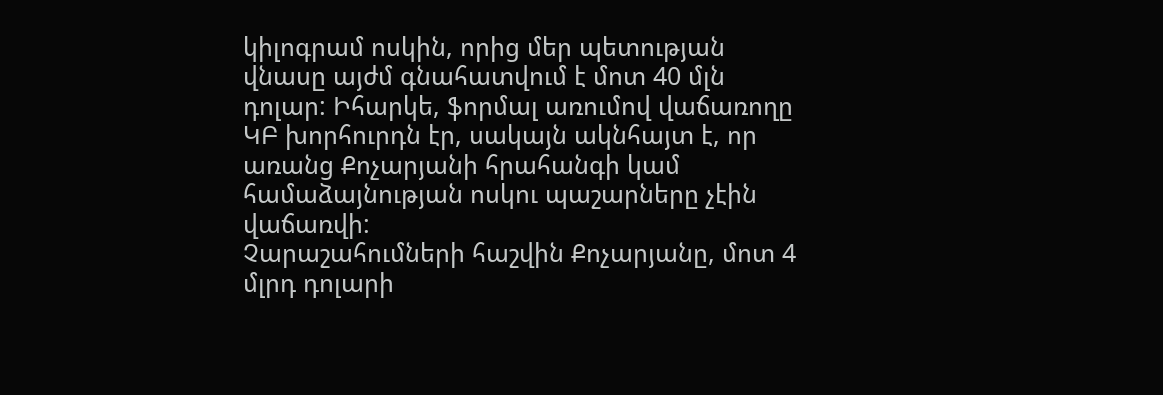կիլոգրամ ոսկին, որից մեր պետության վնասը այժմ գնահատվում է մոտ 40 մլն դոլար: Իհարկե, ֆորմալ առումով վաճառողը ԿԲ խորհուրդն էր, սակայն ակնհայտ է, որ առանց Քոչարյանի հրահանգի կամ համաձայնության ոսկու պաշարները չէին վաճառվի:
Չարաշահումների հաշվին Քոչարյանը, մոտ 4 մլրդ դոլարի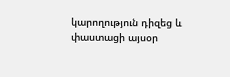կարողություն դիզեց և փաստացի այսօր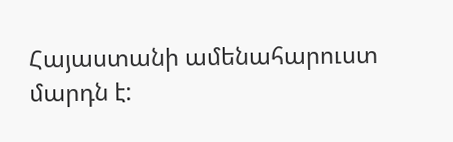Հայաստանի ամենահարուստ մարդն է: